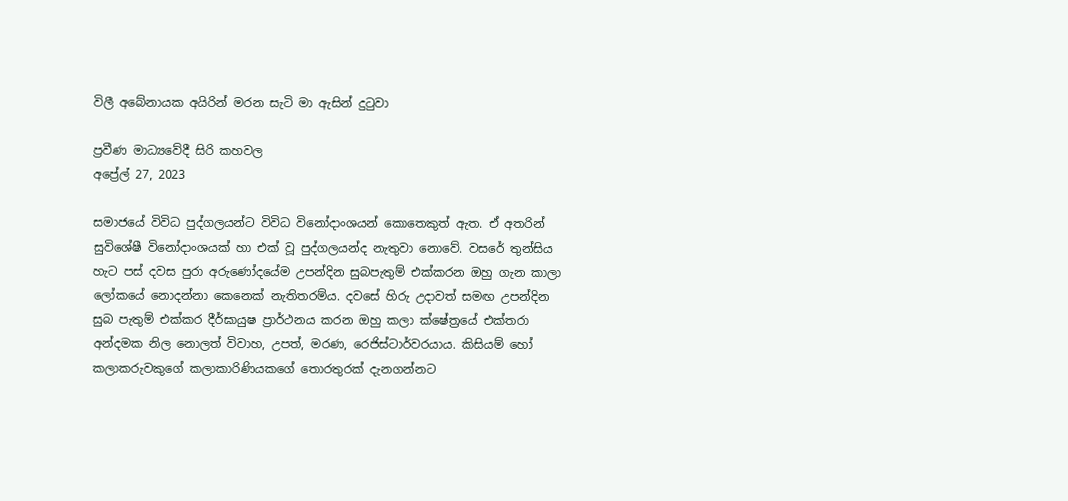විලී අබේනායක අයිරින් මරන සැටි මා ඇසින් දුටුවා

ප්‍රවීණ මාධ්‍යවේදී සිරි කහවල
අප්‍රේල් 27, 2023

සමාජයේ විවිධ පුද්ගලයන්ට විවිධ විනෝදාංශයන් කොතෙකුත් ඇත. ඒ අතරින් සුවිශේෂී විනෝදාංශයක් හා එක් වූ පුද්ගලයන්ද නැතුවා නොවේ. වසරේ තුන්සිය හැට පස් දවස පුරා අරුණෝදයේම උපන්දින සුබපැතුම් එක්කරන ඔහු ගැන කාලා ලෝකයේ නොදන්නා කෙනෙක් නැතිතරම්ය. දවසේ හිරු උදාවත් සමඟ උපන්දින සුබ පැතුම් එක්කර දීර්ඝායුෂ ප්‍රාර්ථනය කරන ඔහු කලා ක්ෂේත්‍රයේ එක්තරා අන්දමක නිල නොලත් විවාහ, උපත්, මරණ, රෙජිස්ටාර්වරයාය. කිසියම් හෝ කලාකරුවකුගේ කලාකාරිණියකගේ තොරතුරක් දැනගන්නට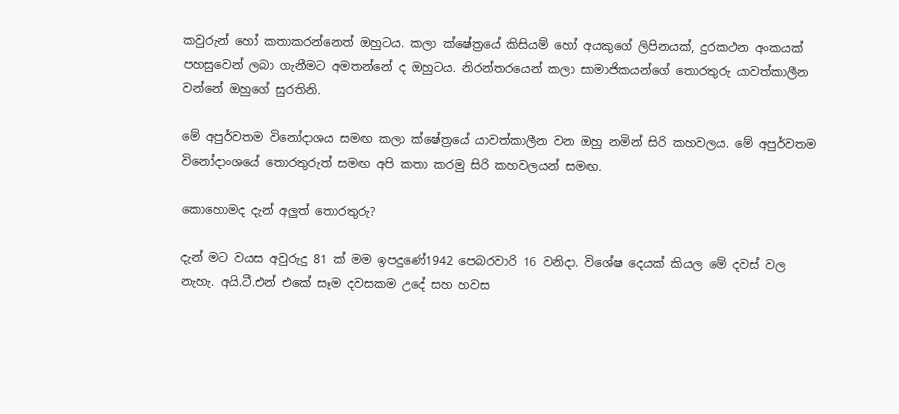කවුරුන් හෝ කතාකරන්නෙත් ඔහුටය. කලා ක්ෂේත්‍රයේ කිසියම් හෝ අයකුගේ ලිපිනයක්, දුරකථන අංකයක් පහසුවෙන් ලබා ගැනීමට අමතන්නේ ද ඔහුටය. නිරන්තරයෙන් කලා සාමාජිකයන්ගේ තොරතුරු යාවත්කාලීන වන්නේ ඔහුගේ සුරතිනි.

මේ අපුර්වතම විනෝදාශය සමඟ කලා ක්ෂේත්‍රයේ යාවත්කාලීන වන ඔහු නමින් සිරි කහවලය. මේ අපුර්වතම විනෝදාංශයේ තොරතුරුත් සමඟ අපි කතා කරමු සිරි කහවලයන් සමඟ.

කොහොමද දැන් අලුත් තොරතුරු?

දැන් මට වයස අවුරුදු 81 ක් මම ඉපදුණේ1942 පෙබරවාරි 16 වනිදා. විශේෂ දෙයක් කියල මේ දවස් වල නැහැ. අයි.ටී.එන් එකේ සෑම දවසකම උදේ සහ හවස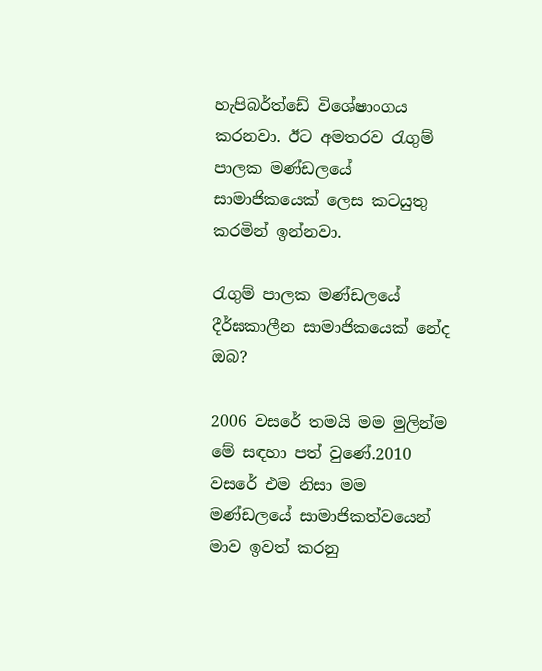හැපිබර්ත්ඩේ විශේෂාංගය කරනවා. ඊට අමතරව රැගුම් පාලක මණ්ඩලයේ සාමාජිකයෙක් ලෙස කටයුතු කරමින් ඉන්නවා.

රැගුම් පාලක මණ්ඩලයේ දීර්ඝකාලීන සාමාජිකයෙක් නේද ඔබ?

2006 වසරේ තමයි මම මුලින්ම මේ සඳහා පත් වුණේ.2010 වසරේ එම නිසා මම මණ්ඩලයේ සාමාජිකත්වයෙන් මාව ඉවත් කරනු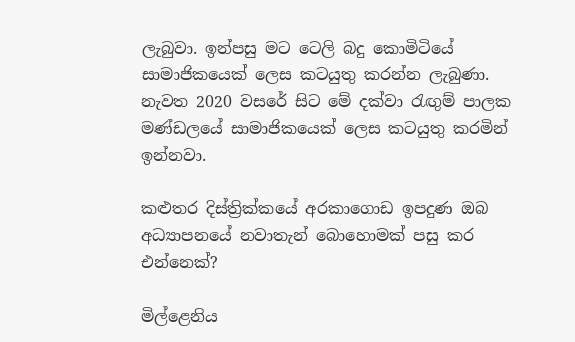ලැබුවා. ඉන්පසු මට ටෙලි බදු කොමිටියේ සාමාජිකයෙක් ලෙස කටයුතු කරන්න ලැබුණා. නැවත 2020 වසරේ සිට මේ දක්වා රැඟුම් පාලක මණ්ඩලයේ සාමාජිකයෙක් ලෙස කටයුතු කරමින් ඉන්නවා.

කළුතර දිස්ත්‍රික්කයේ අරකාගොඩ ඉපදුණ ඔබ අධ්‍යාපනයේ නවාතැන් බොහොමක් පසු කර එන්නෙක්?

මිල්ළෙනිය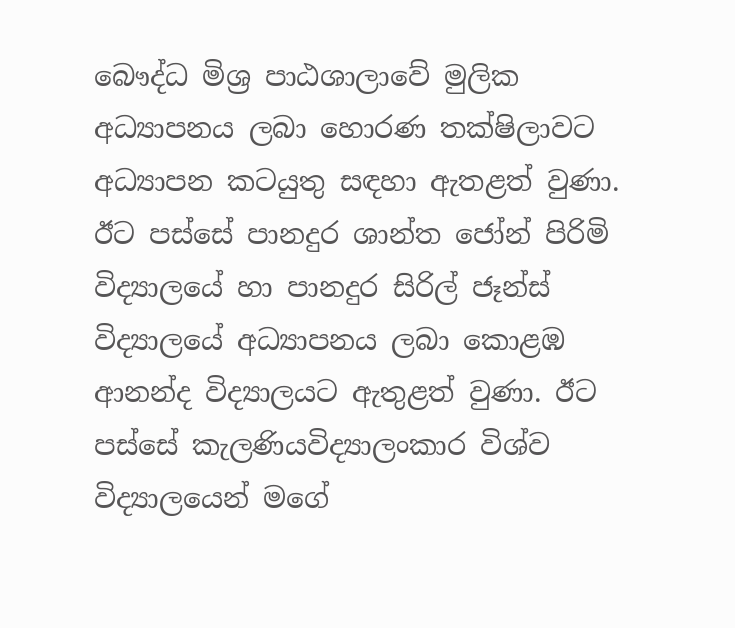බෞද්ධ මිශ්‍ර පාඨශාලාවේ මුලික අධ්‍යාපනය ලබා හොරණ තක්ෂිලාවට අධ්‍යාපන කටයුතු සඳහා ඇතළත් වුණා. ඊට පස්සේ පානදුර ශාන්ත ජෝන් පිරිමි විද්‍යාලයේ හා පානදුර සිරිල් ජෑන්ස් විද්‍යාලයේ අධ්‍යාපනය ලබා කොළඹ ආනන්ද විද්‍යාලයට ඇතුළත් වුණා. ඊට පස්සේ කැලණියවිද්‍යාලංකාර විශ්ව විද්‍යාලයෙන් මගේ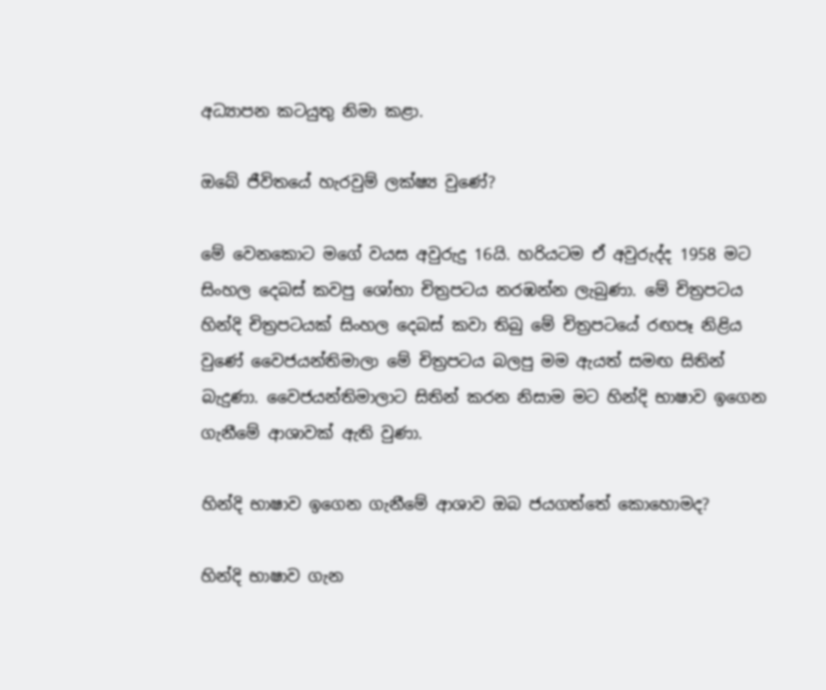අධ්‍යාපන කටයුතු නිමා කළා.

ඔබේ ජීවිතයේ හැරවුම් ලක්ෂ්‍ය වුණේ?

මේ වෙනකොට මගේ වයස අවුරුදු 16යි. හරියටම ඒ අවුරුද්ද 1958 මට සිංහල දෙබස් කවපු ශෝභා චිත්‍රපටය නරඹන්න ලැබුණා. මේ චිත්‍රපටය හින්දි චිත්‍රපටයක් සිංහල දෙබස් කවා තිබු මේ චිත්‍රපටයේ රඟපෑ නිළිය වුණේ වෛජයන්තිමාලා මේ චිත්‍රපටය බලපු මම ඇයත් සමඟ සිතින් බැදුණා. වෛජයන්තිමාලාට සිතින් කරන නිසාම මට හින්දි භාෂාව ඉගෙන ගැනීමේ ආශාවක් ඇති වුණා.

හින්දි භාෂාව ඉගෙන ගැනීමේ ආශාව ඔබ ජයගත්තේ කොහොමද?

හින්දි භාෂාව ගැන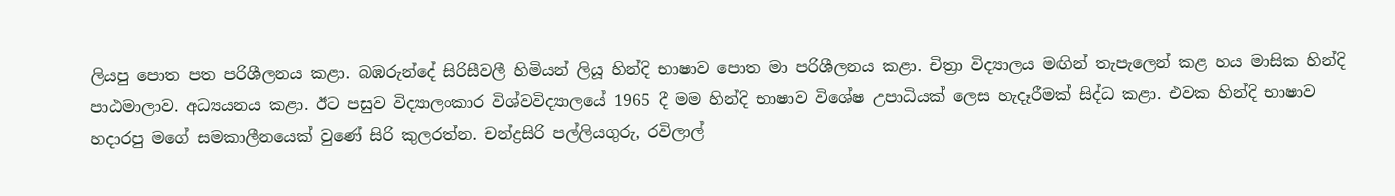ලියපු පොත පත පරිශීලනය කළා. බඹරුන්දේ සිරිසීවලී හිමියන් ලියූ හින්දි භාෂාව පොත මා පරිශීලනය කළා. චිත්‍රා විද්‍යාලය මඟින් තැපැලෙන් කළ හය මාසික හින්දි පාඨමාලාව. අධ්‍යයනය කළා. ඊට පසුව විද්‍යාලංකාර විශ්වවිද්‍යාලයේ 1965 දී මම හින්දි භාෂාව විශේෂ උපාධියක් ලෙස හැදෑරීමක් සිද්ධ කළා. එවක හින්දි භාෂාව හදාරපු මගේ සමකාලීනයෙක් වුණේ සිරි කුලරත්න. චන්ද්‍රසිරි පල්ලියගුරු, රවිලාල්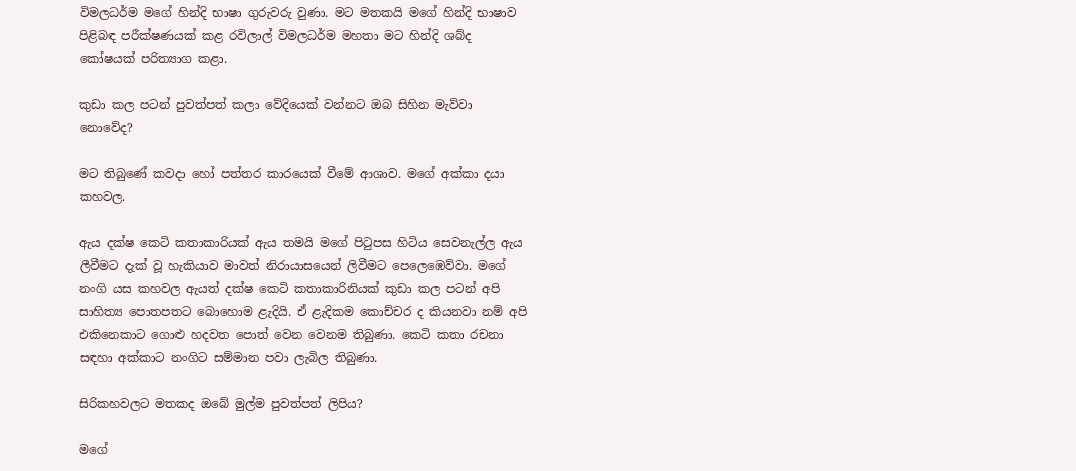විමලධර්ම මගේ හින්දි භාෂා ගුරුවරු වුණා. මට මතකයි මගේ හින්දි භාෂාව පිළිබඳ පරීක්ෂණයක් කළ රවිලාල් විමලධර්ම මහතා මට හින්දි ශබ්ද කෝෂයක් පරිත්‍යාග කළා.

කුඩා කල පටන් පුවත්පත් කලා වේදියෙක් වන්නට ඔබ සිහින මැව්වා නොවේද?

මට තිබුණේ කවදා හෝ පත්තර කාරයෙක් වීමේ ආශාව. මගේ අක්කා දයා කහවල.

ඇය දක්ෂ කෙටි කතාකාරියක් ඇය තමයි මගේ පිටුපස හිටිය සෙවනැල්ල ඇය ලීවීමට දැක් වූ හැකියාව මාවත් නිරායාසයෙන් ලිවීමට පෙලෙඹෙව්වා. මගේ නංගි යස කහවල ඇයත් දක්ෂ කෙටි කතාකාරිනියක් කුඩා කල පටන් අපි සාහිත්‍ය පොතපතට බොහොම ළැදියි. ඒ ළැදිකම කොච්චර ද කියනවා නම් අපි එකිනෙකාට ගොළු හදවත පොත් වෙන වෙනම තිබුණා. කෙටි කතා රචනා සඳහා අක්කාට නංගිට සම්මාන පවා ලැබිල තිබුණා.

සිරිකහවලට මතකද ඔබේ මුල්ම පුවත්පත් ලිපිය?

මගේ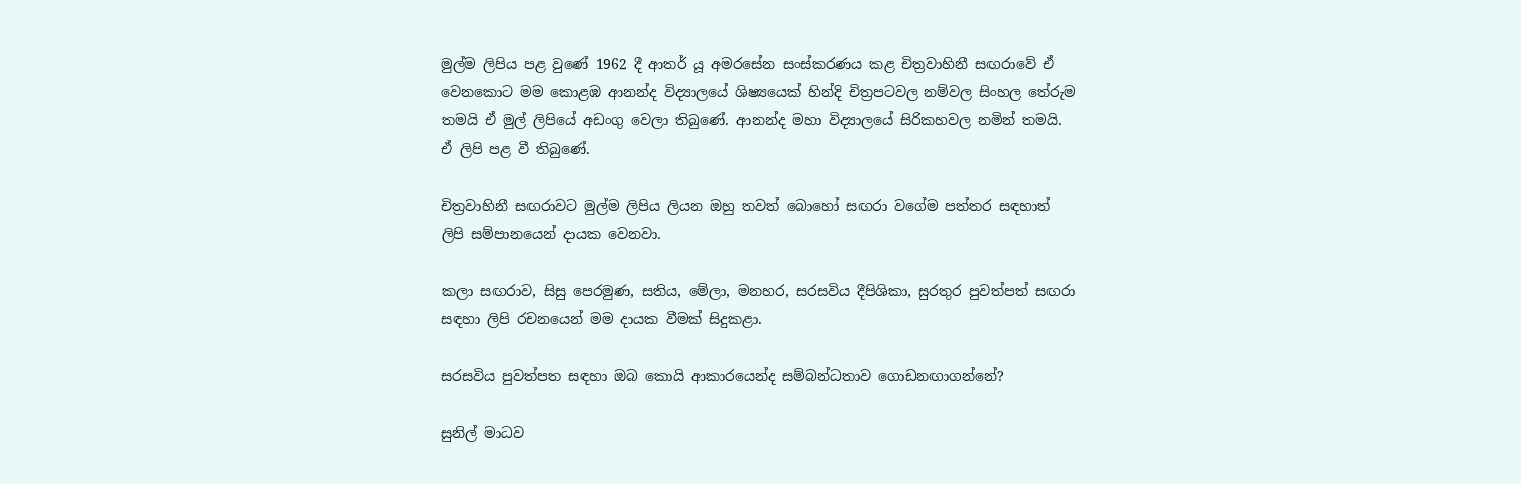මුල්ම ලිපිය පළ වුණේ 1962 දී ආතර් යූ අමරසේන සංස්කරණය කළ චිත්‍රවාහිනී සඟරාවේ ඒ වෙනකොට මම කොළඹ ආනන්ද විද්‍යාලයේ ශිෂ්‍යයෙක් හින්දි චිත්‍රපටවල නම්වල සිංහල තේරුම තමයි ඒ මුල් ලිපියේ අඩංගු වෙලා තිබුණේ. ආනන්ද මහා විද්‍යාලයේ සිරිකහවල නමින් තමයි. ඒ ලිපි පළ වී තිබුණේ.

චිත්‍රවාහිනී සඟරාවට මුල්ම ලිපිය ලියන ඔහු තවත් බොහෝ සඟරා වගේම පත්තර සඳහාත් ලිපි සම්පානයෙන් දායක වෙනවා.

කලා සඟරාව, සිසු පෙරමුණ, සතිය, මේලා, මනහර, සරසවිය දීපිශිකා, සුරතුර පුවත්පත් සඟරා සඳහා ලිපි රචනයෙන් මම දායක වීමක් සිදුකළා.

සරසවිය පුවත්පත සඳහා ඔබ කොයි ආකාරයෙන්ද සම්බන්ධතාව ගොඩනඟාගන්නේ?

සුනිල් මාධව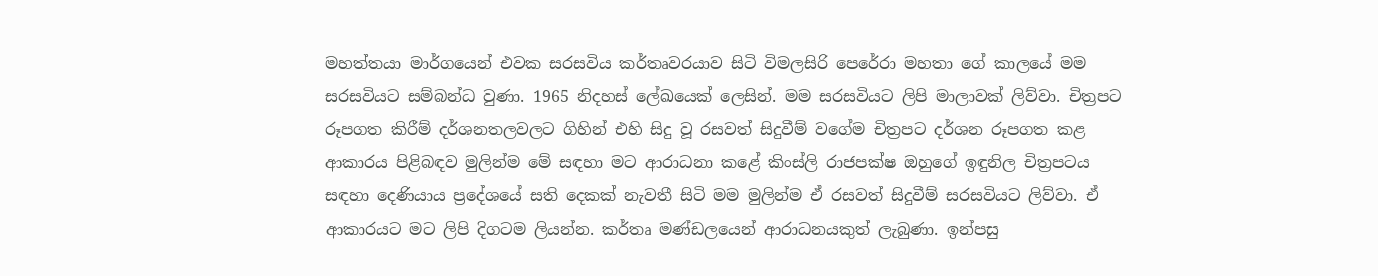මහත්තයා මාර්ගයෙන් එවක සරසවිය කර්තෘවරයාව සිටි විමලසිරි පෙරේරා මහතා ගේ කාලයේ මම සරසවියට සම්බන්ධ වුණා. 1965 නිදහස් ලේඛයෙක් ලෙසින්. මම සරසවියට ලිපි මාලාවක් ලිව්වා. චිත්‍රපට රූපගත කිරීම් දර්ශනතලවලට ගිහින් එහි සිදු වූ රසවත් සිදුවීම් වගේම චිත්‍රපට දර්ශන රූපගත කළ ආකාරය පිළිබඳව මුලින්ම මේ සඳහා මට ආරාධනා කළේ කිංස්ලි රාජපක්ෂ ඔහුගේ ඉඳුනිල චිත්‍රපටය සඳහා දෙණියාය ප්‍රදේශයේ සති දෙකක් නැවතී සිටි මම මුලින්ම ඒ රසවත් සිදුවීම් සරසවියට ලිව්වා. ඒ ආකාරයට මට ලිපි දිගටම ලියන්න. කර්තෘ මණ්ඩලයෙන් ආරාධනයකුත් ලැබුණා. ඉන්පසු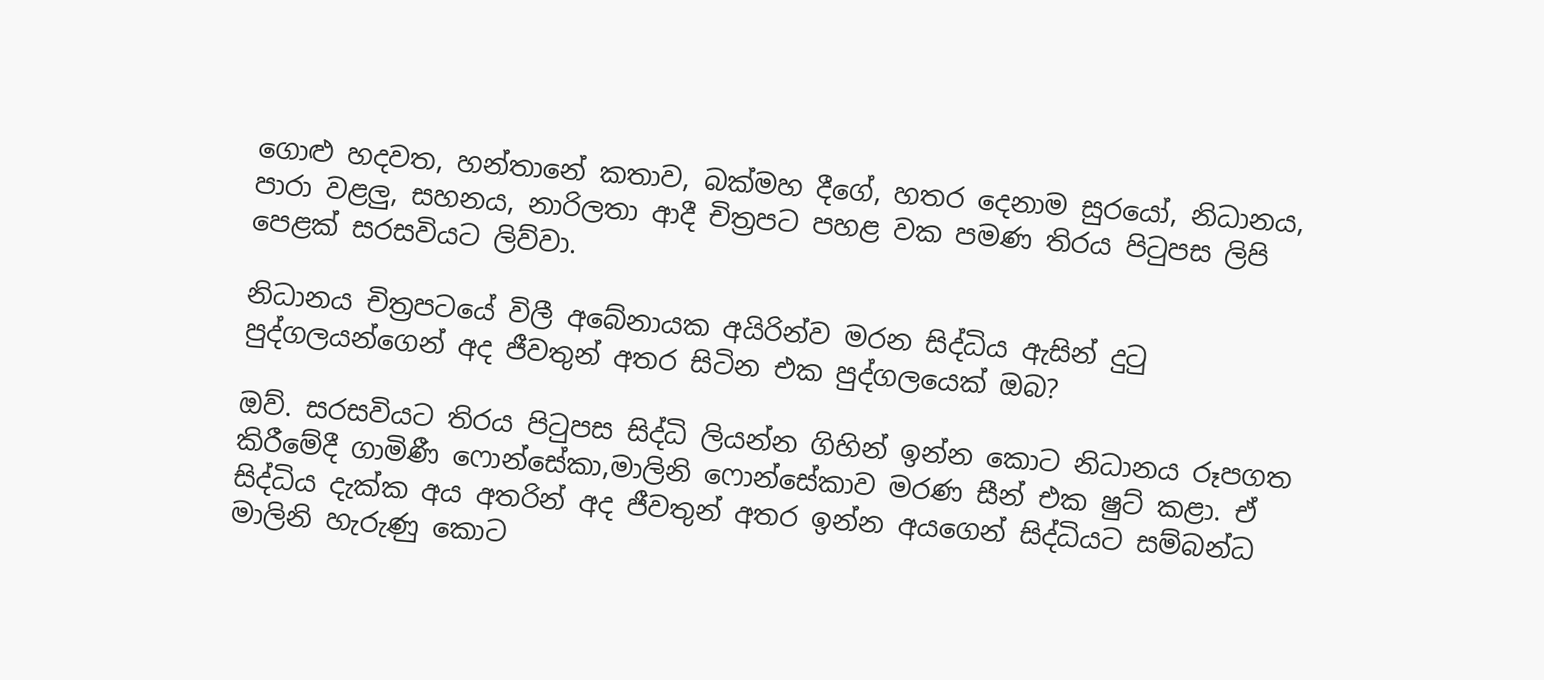ගොළු හදවත, හන්තානේ කතාව, බක්මහ දීගේ, හතර දෙනාම සුරයෝ, නිධානය, පාරා වළලු, සහනය, නාරිලතා ආදී චිත්‍රපට පහළ වක පමණ තිරය පිටුපස ලිපි පෙළක් සරසවියට ලිව්වා.

නිධානය චිත්‍රපටයේ විලී අබේනායක අයිරින්ව මරන සිද්ධිය ඇසින් දුටු පුද්ගලයන්ගෙන් අද ජීවතුන් අතර සිටින එක පුද්ගලයෙක් ඔබ?

ඔව්. සරසවියට තිරය පිටුපස සිද්ධි ලියන්න ගිහින් ඉන්න කොට නිධානය රූපගත කිරීමේදී ගාමිණී ෆොන්සේකා,මාලිනි ෆොන්සේකාව මරණ සීන් එක ෂුට් කළා. ඒ සිද්ධිය දැක්ක අය අතරින් අද ජීවතුන් අතර ඉන්න අයගෙන් සිද්ධියට සම්බන්ධ මාලිනි හැරුණු කොට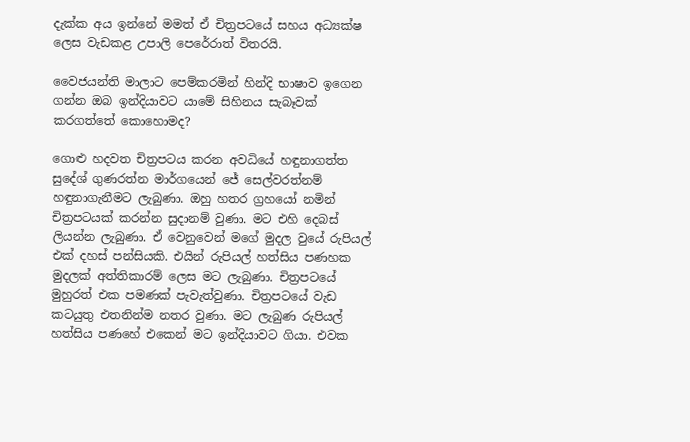දැක්ක අය ඉන්නේ මමත් ඒ චිත්‍රපටයේ සහය අධ්‍යක්ෂ ලෙස වැඩකළ උපාලි පෙරේරාත් විතරයි.

වෛජයන්ති මාලාට පෙම්කරමින් හින්දි භාෂාව ඉගෙන ගන්න ඔබ ඉන්දියාවට යාමේ සිහිනය සැබෑවක් කරගත්තේ කොහොමද?

ගොළු හදවත චිත්‍රපටය කරන අවධියේ හඳුනාගත්ත සුදේශ් ගුණරත්න මාර්ගයෙන් ජේ සෙල්වරත්නම් හඳුනාගැනීමට ලැබුණා. ඔහු හතර ග්‍රහයෝ නමින් චිත්‍රපටයක් කරන්න සුදානම් වුණා. මට එහි දෙබස් ලියන්න ලැබුණා. ඒ වෙනුවෙන් මගේ මුදල වුයේ රුපියල් එක් දහස් පන්සියකි. එයින් රුපියල් හත්සිය පණහක මුදලක් අත්තිකාරම් ලෙස මට ලැබුණා. චිත්‍රපටයේ මුහුරත් එක පමණක් පැවැත්වුණා. චිත්‍රපටයේ වැඩ කටයුතු එතනින්ම නතර වුණා. මට ලැබුණ රුපියල් හත්සිය පණහේ එකෙන් මට ඉන්දියාවට ගියා. එවක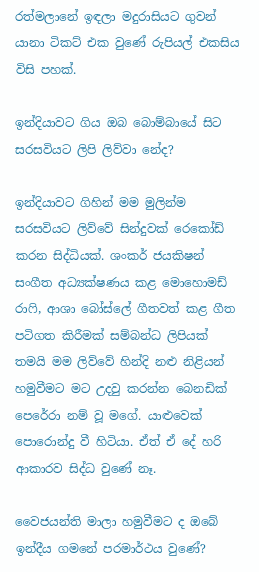රත්මලානේ ඉඳලා මදුරාසියට ගුවන් යානා ටිකට් එක වුණේ රුපියල් එකසිය විසි පහක්.

ඉන්දියාවට ගිය ඔබ බොම්බායේ සිට සරසවියට ලිපි ලිව්වා නේද?

ඉන්දියාවට ගිහින් මම මුලින්ම සරසවියට ලිව්වේ සින්දුවක් රෙකෝඩ් කරන සිද්ධියක්. ශංකර් ජයකිෂන් සංගීත අධ්‍යක්ෂණය කළ මොහොමඩ් රාෆි, ආශා බෝස්ලේ ගීතවත් කළ ගීත පටිගත කිරීමක් සම්බන්ධ ලිපියක් තමයි මම ලිව්වේ හින්දි නළු නිළියන් හමුවීමට මට උදවු කරන්න බෙනඩික් පෙරේරා නම් වූ මගේ. යාළුවෙක් පොරොන්දු වී හිටියා. ඒත් ඒ දේ හරි ආකාරව සිද්ධ වුණේ නෑ.

වෛජයන්ති මාලා හමුවීමට ද ඔබේ ඉන්දීය ගමනේ පරමාර්ථය වුණේ?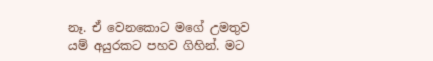නෑ. ඒ වෙනකොට මගේ උමතුව යම් අයුරකට පහව ගිහින්. මට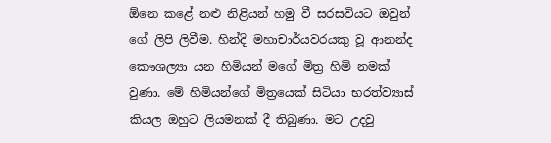ඕනෙ කළේ නළු නිළියන් හමු වී සරසවියට ඔවුන් ගේ ලිපි ලිවීම. හින්දි මහාචාර්යවරයකු වූ ආනන්ද කෞශල්‍යා යන හිමියන් මගේ මිත්‍ර හිමි නමක් වුණා. මේ හිමියන්ගේ මිත්‍රයෙක් සිටියා භරත්ව්‍යාස් කියල ඔහුට ලියමනක් දී තිබුණා. මට උදවු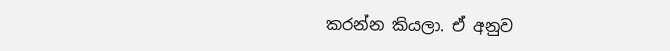කරන්න කියලා. ඒ අනුව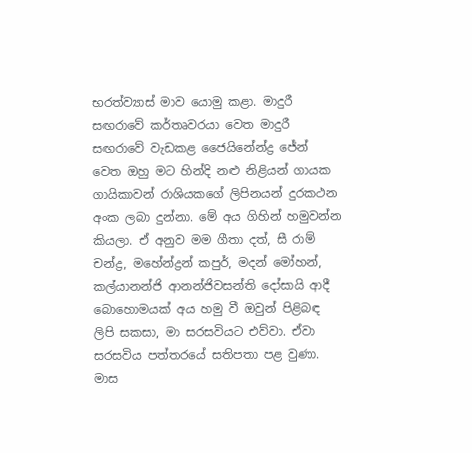භරත්ව්‍යාස් මාව යොමු කළා. මාදුරී සඟරාවේ කර්තෘවරයා වෙත මාදුරී සඟරාවේ වැඩකළ ජෛයිනේන්ද්‍ර ජේන් වෙත ඔහු මට හින්දි නළු නිළියන් ගායක ගායිකාවන් රාශියකගේ ලිපිනයන් දුරකථන අංක ලබා දුන්නා. මේ අය ගිහින් හමුවන්න කියලා. ඒ අනුව මම ගීතා දත්, සී රාම් චන්ද්‍ර, මහේන්ද්‍රන් කපුර්, මදන් මෝහන්, කල්යානන්ජි ආනන්ජිවසන්ති දෝසායි ආදී බොහොමයක් අය හමු වී ඔවුන් පිළිබඳ ලිපි සකසා, මා සරසවියට එව්වා. ඒවා සරසවිය පත්තරයේ සතිපතා පළ වුණා. මාස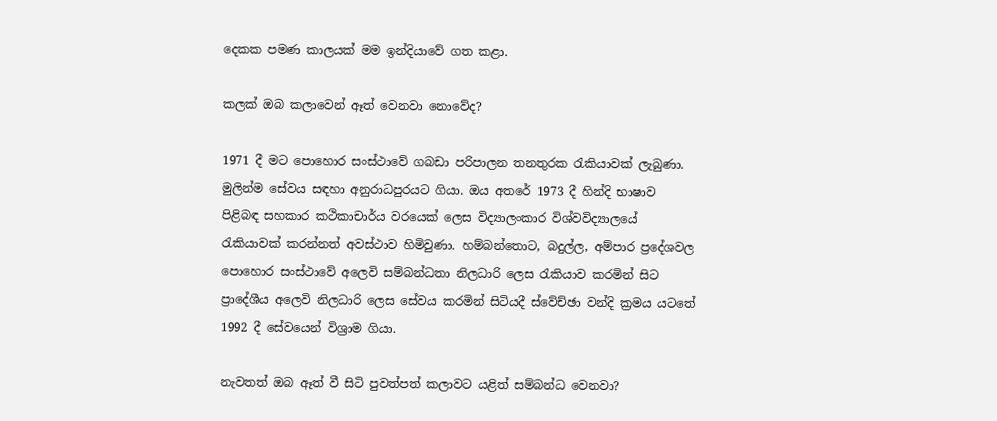දෙකක පමණ කාලයක් මම ඉන්දියාවේ ගත කළා.

කලක් ඔබ කලාවෙන් ඈත් වෙනවා නොවේද?

1971 දී මට පොහොර සංස්ථාවේ ගබඩා පරිපාලන තනතුරක රැකියාවක් ලැබුණා. මුලින්ම සේවය සඳහා අනුරාධපුරයට ගියා. ඔය අතරේ 1973 දී හින්දි භාෂාව පිළිබඳ සහකාර කථිකාචාර්ය වරයෙක් ලෙස විද්‍යාලංකාර විශ්වවිද්‍යාලයේ රැකියාවක් කරන්නත් අවස්ථාව හිමිවුණා. හම්බන්තොට, බදුල්ල, අම්පාර ප්‍රදේශවල පොහොර සංස්ථාවේ අලෙවි සම්බන්ධතා නිලධාරි ලෙස රැකියාව කරමින් සිට ප්‍රාදේශීය අලෙවි නිලධාරි ලෙස සේවය කරමින් සිටියදී ස්වේච්ඡා වන්දි ක්‍රමය යටතේ 1992 දී සේවයෙන් විශ්‍රාම ගියා.

නැවතත් ඔබ ඈත් වී සිටි පුවත්පත් කලාවට යළිත් සම්බන්ධ වෙනවා?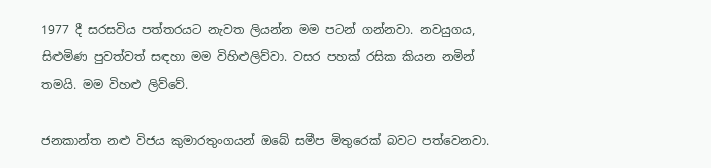1977 දී සරසවිය පත්තරයට නැවත ලියන්න මම පටන් ගන්නවා. නවයුගය, සිළුමිණ පුවත්වත් සඳහා මම විහිළුලිව්වා. වසර පහක් රසික කියන නමින් තමයි. මම විහළු ලිව්වේ.

ජනකාන්ත නළු විජය කුමාරතුංගයන් ඔබේ සමීප මිතුරෙක් බවට පත්වෙනවා.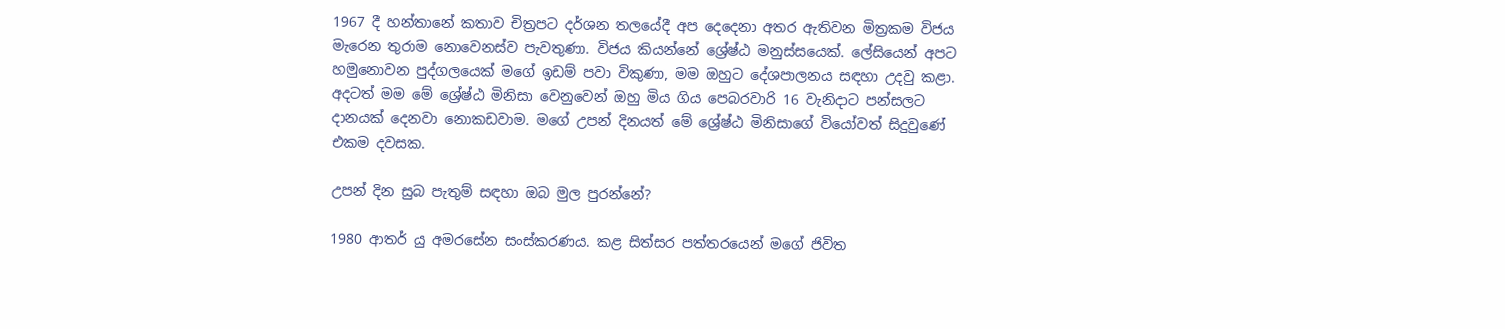1967 දී හන්තානේ කතාව චිත්‍රපට දර්ශන තලයේදී අප දෙදෙනා අතර ඇතිවන මිත්‍රකම විජය මැරෙන තුරාම නොවෙනස්ව පැවතුණා. විජය කියන්නේ ශ්‍රේෂ්ඨ මනුස්සයෙක්. ලේසියෙන් අපට හමුනොවන පුද්ගලයෙක් මගේ ඉඩම් පවා විකුණා, මම ඔහුට දේශපාලනය සඳහා උදවු කළා. අදටත් මම මේ ශ්‍රේෂ්ඨ මිනිසා වෙනුවෙන් ඔහු මිය ගිය පෙබරවාරි 16 වැනිදාට පන්සලට දානයක් දෙනවා නොකඩවාම. මගේ උපන් දිනයත් මේ ශ්‍රේෂ්ඨ මිනිසාගේ වියෝවත් සිදුවුණේ එකම දවසක.

උපන් දින සුබ පැතුම් සඳහා ඔබ මුල පුරන්නේ?

1980 ආතර් යු අමරසේන සංස්කරණය. කළ සිත්සර පත්තරයෙන් මගේ ජිවිත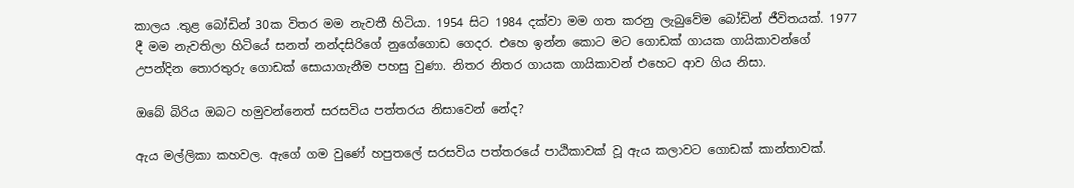කාලය .තුළ බෝඩින් 30ක විතර මම නැවතී හිටියා. 1954 සිට 1984 දක්වා මම ගත කරනු ලැබුවේම බෝඩින් ජීවිතයක්. 1977 දී මම නැවතිලා හිටියේ සනත් නන්දසිරිගේ නුගේගොඩ ගෙදර. එහෙ ඉන්න කොට මට ගොඩක් ගායක ගායිකාවන්ගේ උපන්දින තොරතුරු ගොඩක් සොයාගැනීම පහසු වුණා. නිතර නිතර ගායක ගායිකාවන් එහෙට ආව ගිය නිසා.

ඔබේ බිරිය ඔබට හමුවන්නෙත් සරසවිය පත්තරය නිසාවෙන් නේද?

ඇය මල්ලිකා කහවල. ඇගේ ගම වුණේ හපුතලේ සරසවිය පත්තරයේ පාඨිකාවක් වූ ඇය කලාවට ගොඩක් කාන්තාවක්.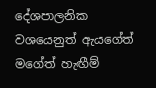දේශපාලනික වශයෙනුත් ඇයගේත් මගේත් හැඟීම්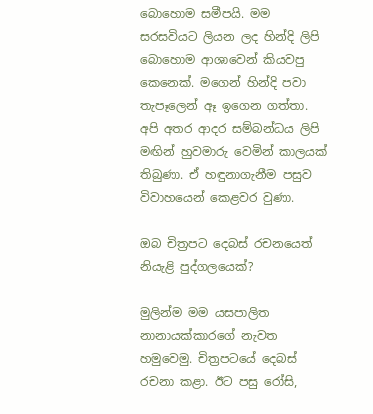බොහොම සමීපයි. මම සරසවියට ලියන ලද හින්දි ලිපි බොහොම ආශාවෙන් කියවපු කෙනෙක්. මගෙන් හින්දි පවා තැපෑලෙන් ඈ ඉගෙන ගත්තා. අපි අතර ආදර සම්බන්ධය ලිපි මඟින් හුවමාරු වෙමින් කාලයක් තිබුණා. ඒ හඳුනාගැනීම පසුව විවාහයෙන් කෙළවර වුණා.

ඔබ චිත්‍රපට දෙබස් රචනයෙත් නියැළි පුද්ගලයෙක්?

මුලින්ම මම යසපාලිත නානායක්කාරගේ නැවත හමුවෙමු. චිත්‍රපටයේ දෙබස් රචනා කළා. ඊට පසු රෝසි,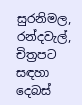සුරනිමල, රන්දවැල්, චිත්‍රපට සඳහා දෙබස්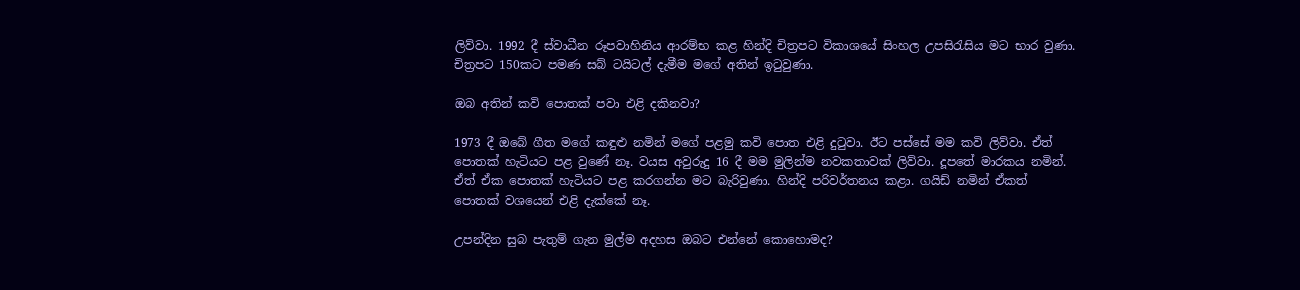ලිව්වා. 1992 දී ස්වාධීන රූපවාහිනිය ආරම්භ කළ හින්දි චිත්‍රපට විකාශයේ සිංහල උපසිරැසිය මට භාර වුණා. චිත්‍රපට 150කට පමණ සබ් ටයිටල් දැමීම මගේ අතින් ඉටුවුණා.

ඔබ අතින් කවි පොතක් පවා එළි දකිනවා?

1973 දී ඔබේ ගීත මගේ කඳුළු නමින් මගේ පළමු කවි පොත එළි දුටුවා. ඊට පස්සේ මම කවි ලිව්වා. ඒත් පොතක් හැටියට පළ වුණේ නෑ. වයස අවුරුදු 16 දී මම මුලින්ම නවකතාවක් ලිව්වා. දූපතේ මාරකය නමින්. ඒත් ඒක පොතක් හැටියට පළ කරගන්න මට බැරිවුණා. හින්දි පරිවර්තනය කළා. ගයිඩ් නමින් ඒකත් පොතක් වශයෙන් එළි දැක්කේ නෑ.

උපන්දින සුබ පැතුම් ගැන මුල්ම අදහස ඔබට එන්නේ කොහොමද?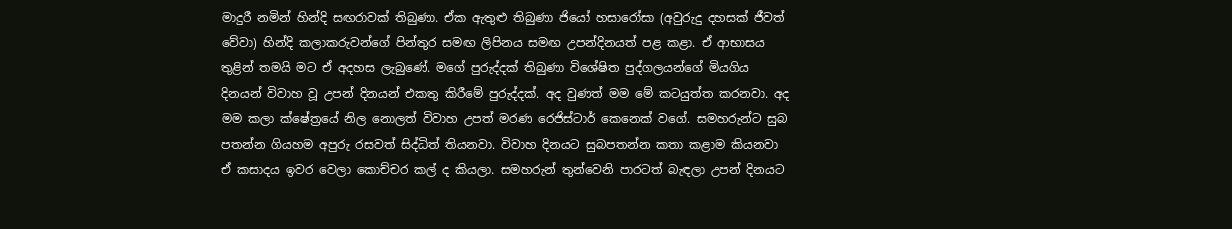මාදුරී නමින් හින්දි සඟරාවක් තිබුණා. ඒක ඇතුළු තිබුණා ජියෝ හසාරෝසා (අවුරුදු දහසක් ජීවත් වේවා) හින්දි කලාකරුවන්ගේ පින්තුර සමඟ ලිපිනය සමඟ උපන්දිනයත් පළ කළා. ඒ ආභාසය තුළින් තමයි මට ඒ අදහස ලැබුණේ. මගේ පුරුද්දක් තිබුණා විශේෂිත පුද්ගලයන්ගේ මියගිය දිනයන් විවාහ වූ උපන් දිනයන් එකතු කිරීමේ පුරුද්දක්. අද වුණත් මම මේ කටයුත්ත කරනවා. අද මම කලා ක්ෂේත්‍රයේ නිල නොලත් විවාහ උපත් මරණ රෙජිස්ටාර් කෙනෙක් වගේ. සමහරුන්ට සුබ පතන්න ගියහම අපුරු රසවත් සිද්ධිත් තියනවා. විවාහ දිනයට සුබපතන්න කතා කළාම කියනවා ඒ කසාදය ඉවර වෙලා කොච්චර කල් ද කියලා. සමහරුන් තුන්වෙනි පාරටත් බැඳලා උපන් දිනයට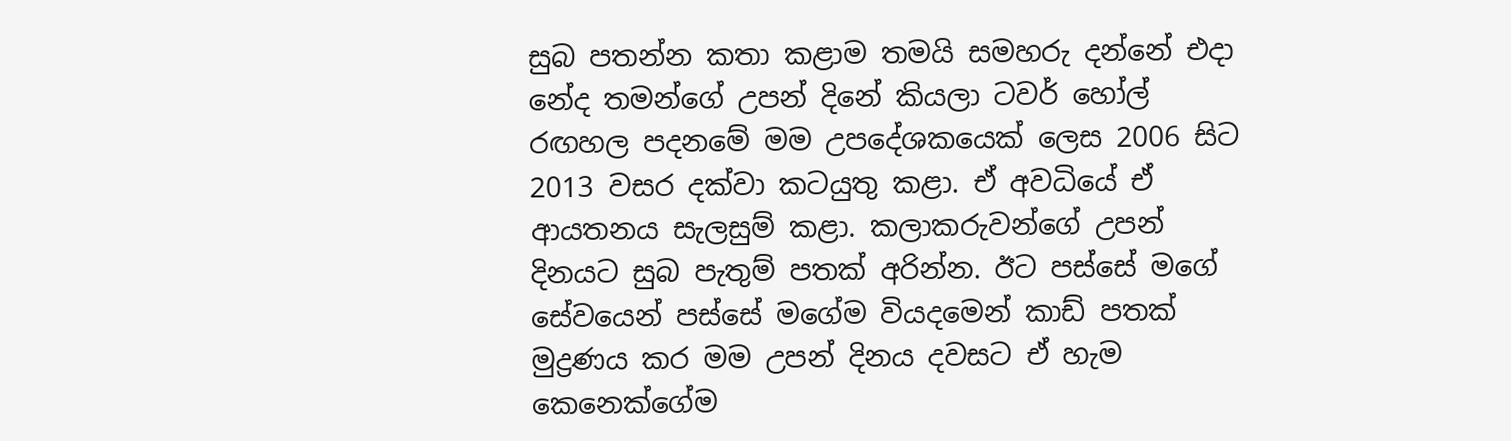සුබ පතන්න කතා කළාම තමයි සමහරු දන්නේ එදා නේද තමන්ගේ උපන් දිනේ කියලා ටවර් හෝල් රඟහල පදනමේ මම උපදේශකයෙක් ලෙස 2006 සිට 2013 වසර දක්වා කටයුතු කළා. ඒ අවධියේ ඒ ආයතනය සැලසුම් කළා. කලාකරුවන්ගේ උපන් දිනයට සුබ පැතුම් පතක් අරින්න. ඊට පස්සේ මගේ සේවයෙන් පස්සේ මගේම වියදමෙන් කාඩ් පතක් මුද්‍රණය කර මම උපන් දිනය දවසට ඒ හැම කෙනෙක්ගේම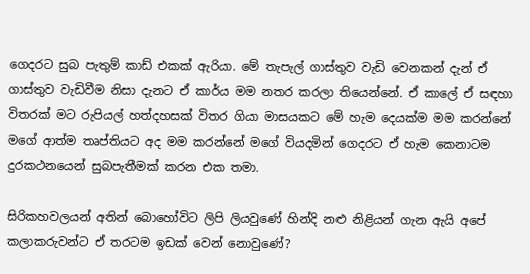ගෙදරට සුබ පැතුම් කාඩ් එකක් ඇරියා. මේ තැපැල් ගාස්තුව වැඩි වෙනකන් දැන් ඒ ගාස්තුව වැඩිවීම නිසා දැනට ඒ කාර්ය මම නතර කරලා තියෙන්නේ. ඒ කාලේ ඒ සඳහා විතරක් මට රුපියල් හත්දහසක් විතර ගියා මාසයකට මේ හැම දෙයක්ම මම කරන්නේ මගේ ආත්ම තෘප්තියට අද මම කරන්නේ මගේ වියදමින් ගෙදරට ඒ හැම කෙනාටම දුරකථනයෙන් සුබපැතීමක් කරන එක තමා.

සිරිකහවලයන් අතින් බොහෝවිට ලිපි ලියවුණේ හින්දි නළු නිළියන් ගැන ඇයි අපේ කලාකරුවන්ට ඒ තරටම ඉඩක් වෙන් නොවුණේ?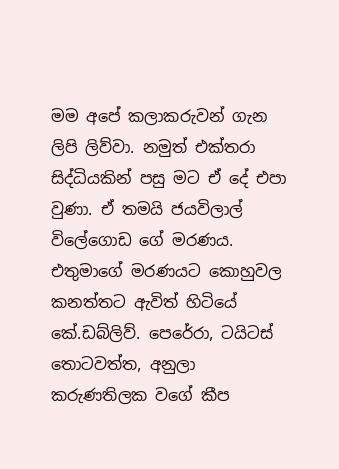මම අපේ කලාකරුවන් ගැන ලිපි ලිව්වා. නමුත් එක්තරා සිද්ධියකින් පසු මට ඒ දේ එපා වුණා. ඒ තමයි ජයවිලාල් විලේගොඩ ගේ මරණය. එතුමාගේ මරණයට කොහුවල කනත්තට ඇවිත් හිටියේ කේ.ඩබ්ලිව්. පෙරේරා, ටයිටස් තොටවත්ත, අනුලා කරුණතිලක වගේ කීප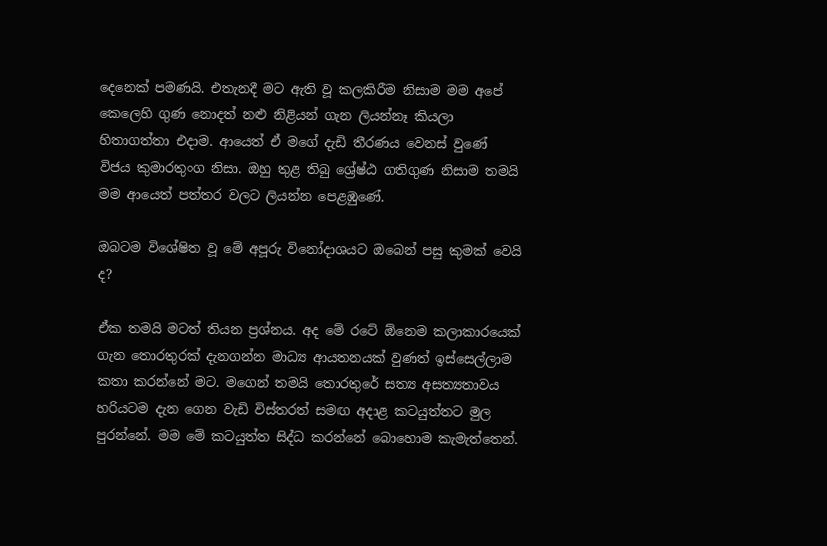දෙනෙක් පමණයි. එතැනදී මට ඇති වූ කලකිරීම නිසාම මම අපේ කෙලෙහි ගුණ නොදත් නළු නිළියන් ගැන ලියන්නෑ කියලා හිතාගත්තා එදාම. ආයෙත් ඒ මගේ දැඩි තීරණය වෙනස් වුණේ විජය කුමාරතුංග නිසා. ඔහු තුළ තිබු ශ්‍රේෂ්ඨ ගතිගුණ නිසාම තමයි මම ආයෙත් පත්තර වලට ලියන්න පෙළඹුණේ.

ඔබටම විශේෂිත වූ මේ අපූරු විනෝදාශයට ඔබෙන් පසු කුමක් වෙයි ද?

ඒක තමයි මටත් තියන ප්‍රශ්නය. අද මේ රටේ ඕනෙම කලාකාරයෙක් ගැන තොරතුරක් දැනගන්න මාධ්‍ය ආයතනයක් වුණත් ඉස්සෙල්ලාම කතා කරන්නේ මට. මගෙන් තමයි තොරතුරේ සත්‍ය අසත්‍යතාවය හරියටම දැන ගෙන වැඩි විස්තරත් සමඟ අදාළ කටයුත්තට මුල පුරන්නේ. මම මේ කටයුත්ත සිද්ධ කරන්නේ බොහොම කැමැත්තෙන්.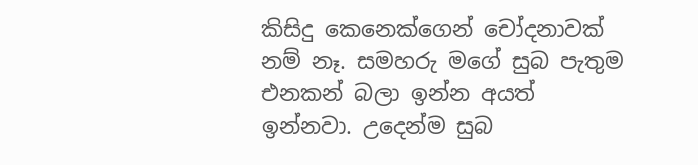කිසිදු කෙනෙක්ගෙන් චෝදනාවක් නම් නෑ. සමහරු මගේ සුබ පැතුම එනකන් බලා ඉන්න අයත් ඉන්නවා. උදෙන්ම සුබ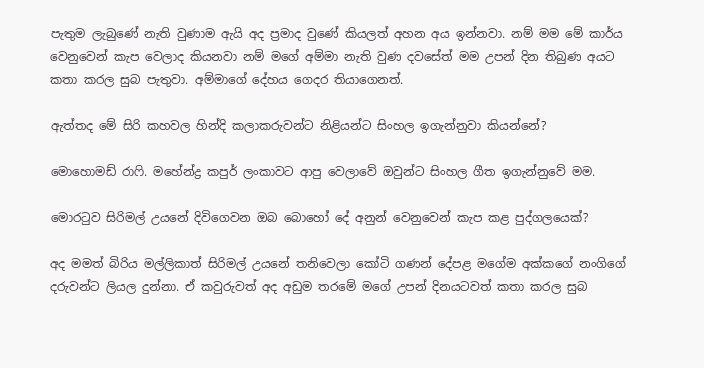පැතුම ලැබුණේ නැති වුණාම ඇයි අද ප්‍රමාද වුණේ කියලත් අහන අය ඉන්නවා. නම් මම මේ කාර්ය වෙනුවෙන් කැප වෙලාද කියනවා නම් මගේ අම්මා නැති වුණ දවසේත් මම උපන් දින තිබුණ අයට කතා කරල සුබ පැතුවා. අම්මාගේ දේහය ගෙදර තියාගෙනත්.

ඇත්තද මේ සිරි කහවල හින්දි කලාකරුවන්ට නිළියන්ට සිංහල ඉගැන්නුවා කියන්නේ?

මොහොමඩ් රාෆි. මහේන්ද්‍ර කපුර් ලංකාවට ආපු වෙලාවේ ඔවුන්ට සිංහල ගීත ඉගැන්නුවේ මම.

මොරටුව සිරිමල් උයනේ දිවිගෙවන ඔබ බොහෝ දේ අනුන් වෙනුවෙන් කැප කළ පුද්ගලයෙක්?

අද මමත් බිරිය මල්ලිකාත් සිරිමල් උයනේ තනිවෙලා කෝටි ගණන් දේපළ මගේම අක්කගේ නංගිගේ දරුවන්ට ලියල දුන්නා. ඒ කවුරුවත් අද අඩුම තරමේ මගේ උපන් දිනයටවත් කතා කරල සුබ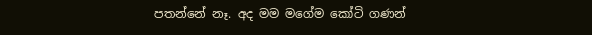පතන්නේ නෑ. අද මම මගේම කෝටි ගණන්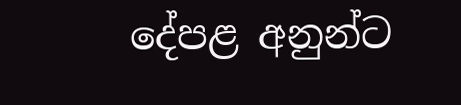දේපළ අනුන්ට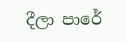දීලා පාරේ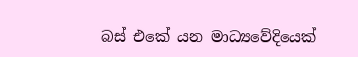බස් එකේ යන මාධ්‍යවේදියෙක්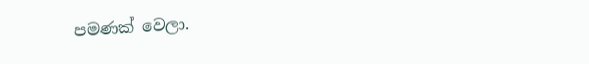පමණක් වෙලා.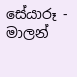සේයාරූ - මාලන්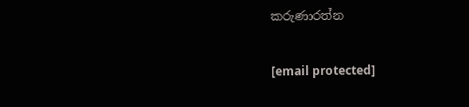කරුණාරත්න

[email protected]